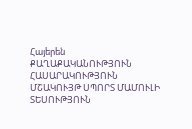Հայերեն
ՔԱՂԱՔԱԿԱՆՈՒԹՅՈՒՆ ՀԱՍԱՐԱԿՈՒԹՅՈՒՆ ՄՇԱԿՈՒՅԹ ՍՊՈՐՏ ՄԱՄՈՒԼԻ ՏԵՍՈՒԹՅՈՒՆ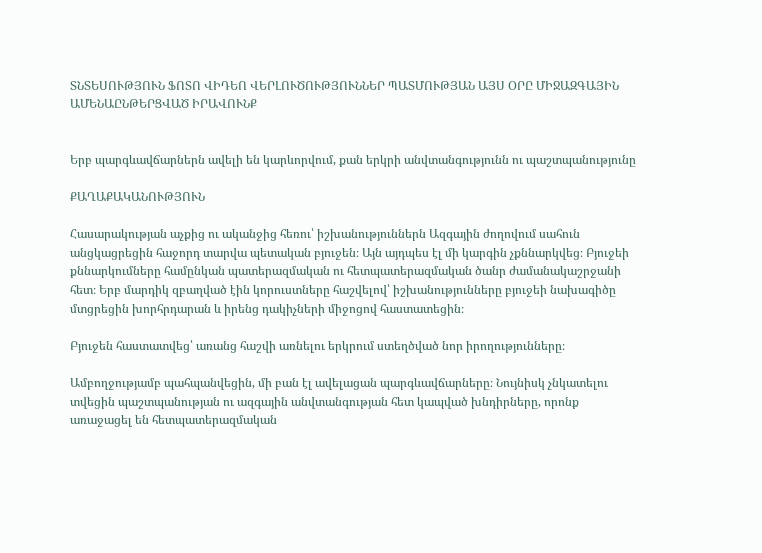ՏՆՏԵՍՈՒԹՅՈՒՆ ՖՈՏՈ ՎԻԴԵՈ ՎԵՐԼՈՒԾՈՒԹՅՈՒՆՆԵՐ ՊԱՏՄՈՒԹՅԱՆ ԱՅՍ ՕՐԸ ՄԻՋԱԶԳԱՅԻՆ ԱՄԵՆԱԸՆԹԵՐՑՎԱԾ ԻՐԱՎՈՒՆՔ


Երբ պարգևավճարներն ավելի են կարևորվում, քան երկրի անվտանգությունն ու պաշտպանությունը

ՔԱՂԱՔԱԿԱՆՈՒԹՅՈՒՆ

Հասարակության աչքից ու ականջից հեռու՝ իշխանություններն Ազգային ժողովում սահուն անցկացրեցին հաջորդ տարվա պետական բյուջեն։ Այն այդպես էլ մի կարգին չքննարկվեց։ Բյուջեի քննարկումները համընկան պատերազմական ու հետպատերազմական ծանր ժամանակաշրջանի հետ։ Երբ մարդիկ զբաղված էին կորուստները հաշվելով՝ իշխանությունները բյուջեի նախագիծը մտցրեցին խորհրդարան և իրենց դակիչների միջոցով հաստատեցին։

Բյուջեն հաստատվեց՝ առանց հաշվի առնելու երկրում ստեղծված նոր իրողությունները։

Ամբողջությամբ պահպանվեցին, մի բան էլ ավելացան պարգևավճարները։ Նույնիսկ չնկատելու տվեցին պաշտպանության ու ազգային անվտանգության հետ կապված խնդիրները, որոնք առաջացել են հետպատերազմական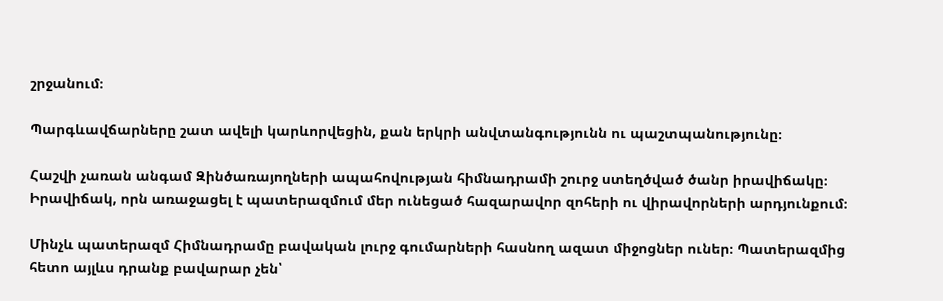շրջանում։

Պարգևավճարները շատ ավելի կարևորվեցին, քան երկրի անվտանգությունն ու պաշտպանությունը։

Հաշվի չառան անգամ Զինծառայողների ապահովության հիմնադրամի շուրջ ստեղծված ծանր իրավիճակը։ Իրավիճակ, որն առաջացել է պատերազմում մեր ունեցած հազարավոր զոհերի ու վիրավորների արդյունքում։

Մինչև պատերազմ Հիմնադրամը բավական լուրջ գումարների հասնող ազատ միջոցներ ուներ։ Պատերազմից հետո այլևս դրանք բավարար չեն՝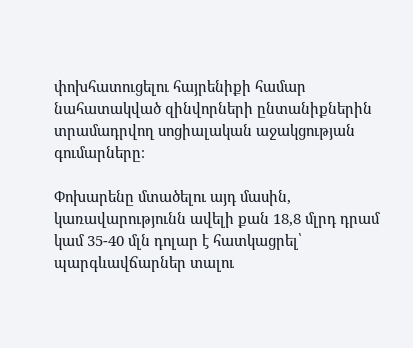փոխհատուցելու հայրենիքի համար նահատակված զինվորների ընտանիքներին տրամադրվող սոցիալական աջակցության գումարները։

Փոխարենը մտածելու այդ մասին, կառավարությունն ավելի քան 18,8 մլրդ դրամ կամ 35-40 մլն դոլար է հատկացրել՝ պարգևավճարներ տալու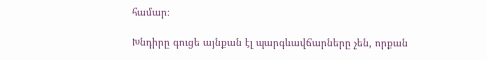համար։

Խնդիրը գուցե այնքան էլ պարգևավճարները չեն, որքան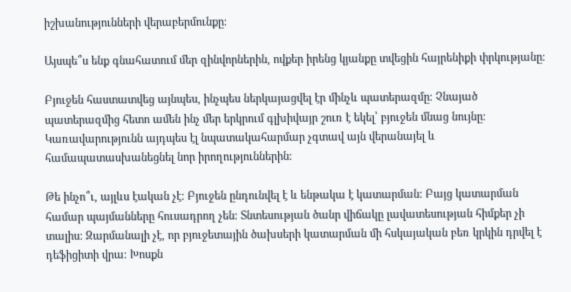իշխանությունների վերաբերմունքը։

Այսպե՞ս ենք գնահատում մեր զինվորներին, ովքեր իրենց կյանքը տվեցին հայրենիքի փրկությանը։

Բյուջեն հաստատվեց այնպես, ինչպես ներկայացվել էր մինչև պատերազմը։ Չնայած պատերազմից հետո ամեն ինչ մեր երկրում գլխիվայր շուռ է եկել՝ բյուջեն մնաց նույնը։ Կառավարությունն այդպես էլ նպատակահարմար չգտավ այն վերանայել և համապատասխանեցնել նոր իրողություններին։

Թե ինչո՞ւ, այլևս էական չէ։ Բյուջեն ընդունվել է և ենթակա է կատարման։ Բայց կատարման համար պայմանները հուսադրող չեն։ Տնտեսության ծանր վիճակը լավատեսության հիմքեր չի տալիս։ Զարմանալի չէ, որ բյուջետային ծախսերի կատարման մի հսկայական բեռ կրկին դրվել է դեֆիցիտի վրա։ Խոսքն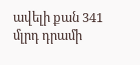ավելի քան 341 մլրդ դրամի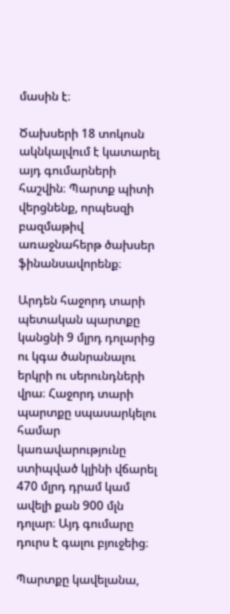մասին է։

Ծախսերի 18 տոկոսն ակնկալվում է կատարել այդ գումարների հաշվին։ Պարտք պիտի վերցնենք, որպեսզի բազմաթիվ առաջնահերթ ծախսեր ֆինանսավորենք։

Արդեն հաջորդ տարի պետական պարտքը կանցնի 9 մլրդ դոլարից ու կգա ծանրանալու երկրի ու սերունդների վրա։ Հաջորդ տարի պարտքը սպասարկելու համար կառավարությունը ստիպված կլինի վճարել 470 մլրդ դրամ կամ ավելի քան 900 մլն դոլար։ Այդ գումարը դուրս է գալու բյուջեից։

Պարտքը կավելանա,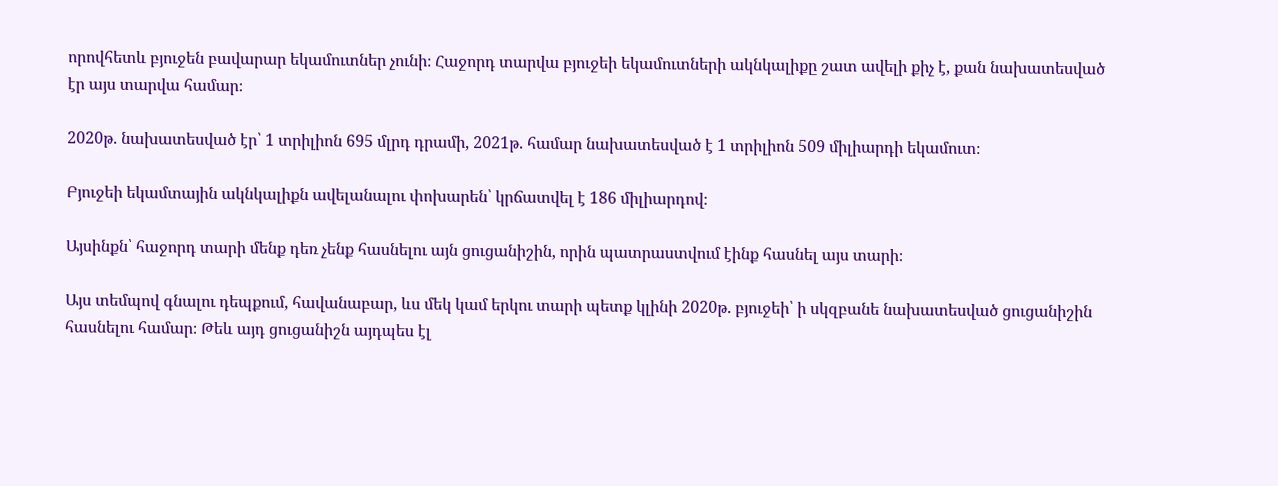որովհետև բյուջեն բավարար եկամուտներ չունի։ Հաջորդ տարվա բյուջեի եկամուտների ակնկալիքը շատ ավելի քիչ է, քան նախատեսված էր այս տարվա համար։

2020թ. նախատեսված էր՝ 1 տրիլիոն 695 մլրդ դրամի, 2021թ. համար նախատեսված է 1 տրիլիոն 509 միլիարդի եկամուտ։

Բյուջեի եկամտային ակնկալիքն ավելանալու փոխարեն՝ կրճատվել է 186 միլիարդով։

Այսինքն՝ հաջորդ տարի մենք դեռ չենք հասնելու այն ցուցանիշին, որին պատրաստվում էինք հասնել այս տարի։

Այս տեմպով գնալու դեպքում, հավանաբար, ևս մեկ կամ երկու տարի պետք կլինի 2020թ. բյուջեի՝ ի սկզբանե նախատեսված ցուցանիշին հասնելու համար։ Թեև այդ ցուցանիշն այդպես էլ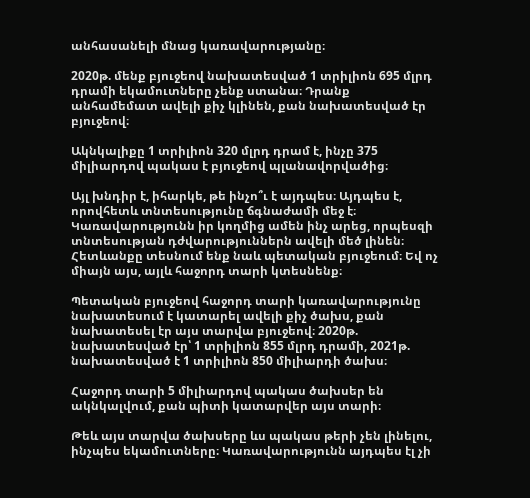անհասանելի մնաց կառավարությանը։

2020թ. մենք բյուջեով նախատեսված 1 տրիլիոն 695 մլրդ դրամի եկամուտները չենք ստանա։ Դրանք անհամեմատ ավելի քիչ կլինեն, քան նախատեսված էր բյուջեով։

Ակնկալիքը 1 տրիլիոն 320 մլրդ դրամ է, ինչը 375 միլիարդով պակաս է բյուջեով պլանավորվածից։

Այլ խնդիր է, իհարկե, թե ինչո՞ւ է այդպես։ Այդպես է, որովհետև տնտեսությունը ճգնաժամի մեջ է։ Կառավարությունն իր կողմից ամեն ինչ արեց, որպեսզի տնտեսության դժվարություններն ավելի մեծ լինեն։ Հետևանքը տեսնում ենք նաև պետական բյուջեում։ Եվ ոչ միայն այս, այլև հաջորդ տարի կտեսնենք։

Պետական բյուջեով հաջորդ տարի կառավարությունը նախատեսում է կատարել ավելի քիչ ծախս, քան նախատեսել էր այս տարվա բյուջեով։ 2020թ. նախատեսված էր՝ 1 տրիլիոն 855 մլրդ դրամի, 2021թ. նախատեսված է 1 տրիլիոն 850 միլիարդի ծախս։

Հաջորդ տարի 5 միլիարդով պակաս ծախսեր են ակնկալվում, քան պիտի կատարվեր այս տարի։

Թեև այս տարվա ծախսերը ևս պակաս թերի չեն լինելու, ինչպես եկամուտները։ Կառավարությունն այդպես էլ չի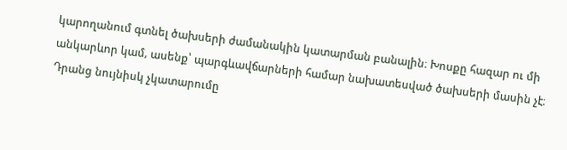կարողանում գտնել ծախսերի ժամանակին կատարման բանալին։ Խոսքը հազար ու մի անկարևոր կամ, ասենք՝ պարգևավճարների համար նախատեսված ծախսերի մասին չէ։ Դրանց նույնիսկ չկատարումը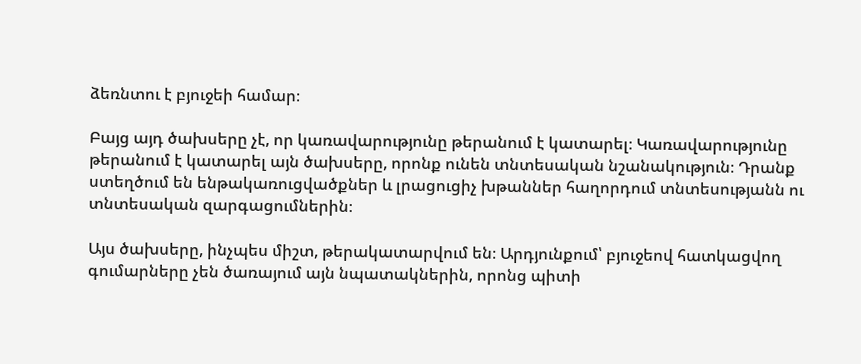ձեռնտու է բյուջեի համար։

Բայց այդ ծախսերը չէ, որ կառավարությունը թերանում է կատարել։ Կառավարությունը թերանում է կատարել այն ծախսերը, որոնք ունեն տնտեսական նշանակություն։ Դրանք ստեղծում են ենթակառուցվածքներ և լրացուցիչ խթաններ հաղորդում տնտեսությանն ու տնտեսական զարգացումներին։

Այս ծախսերը, ինչպես միշտ, թերակատարվում են։ Արդյունքում՝ բյուջեով հատկացվող գումարները չեն ծառայում այն նպատակներին, որոնց պիտի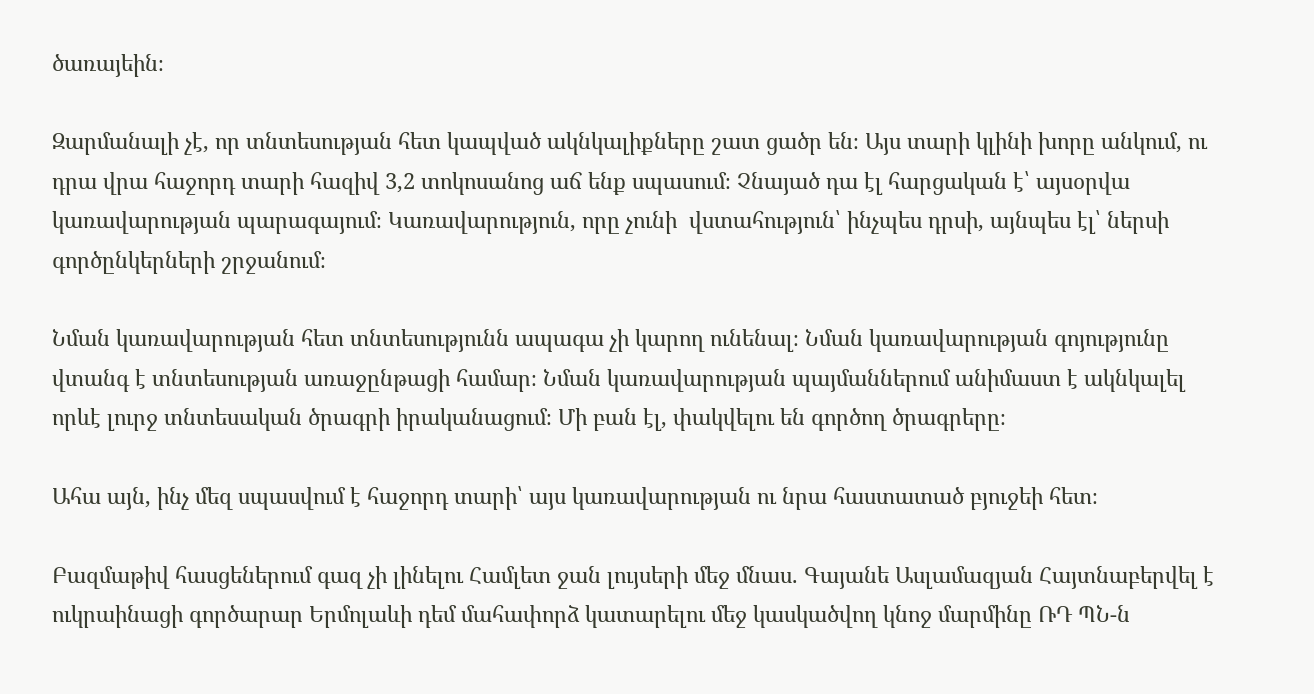ծառայեին։

Զարմանալի չէ, որ տնտեսության հետ կապված ակնկալիքները շատ ցածր են։ Այս տարի կլինի խորը անկում, ու դրա վրա հաջորդ տարի հազիվ 3,2 տոկոսանոց աճ ենք սպասում։ Չնայած դա էլ հարցական է՝ այսօրվա կառավարության պարագայում։ Կառավարություն, որը չունի  վստահություն՝ ինչպես դրսի, այնպես էլ՝ ներսի գործընկերների շրջանում։

Նման կառավարության հետ տնտեսությունն ապագա չի կարող ունենալ։ Նման կառավարության գոյությունը վտանգ է տնտեսության առաջընթացի համար։ Նման կառավարության պայմաններում անիմաստ է ակնկալել որևէ լուրջ տնտեսական ծրագրի իրականացում։ Մի բան էլ, փակվելու են գործող ծրագրերը։

Ահա այն, ինչ մեզ սպասվում է հաջորդ տարի՝ այս կառավարության ու նրա հաստատած բյուջեի հետ։

Բազմաթիվ հասցեներում գազ չի լինելու Համլետ ջան լույսերի մեջ մնաս. Գայանե Ասլամազյան Հայտնաբերվել է ուկրաինացի գործարար Երմոլաևի դեմ մահափորձ կատարելու մեջ կասկածվող կնոջ մարմինը ՌԴ ՊՆ-ն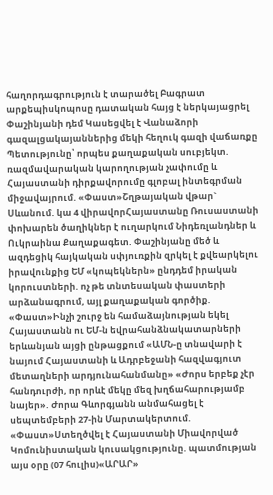հաղորդագրություն է տարածել Բագրատ արքեպիսկոպոսը դատական հայց է ներկայացրել Փաշինյանի դեմ Կասեցվել է Վանաձորի գազալցակայաններից մեկի հեղուկ գազի վաճառքը Պետությունը՝ որպես քաղաքական սուբյեկտ. ռազմավարական կարողության չափումը և Հայաստանի դիրքավորումը գլոբալ ինտեգրման միջավայրում. «Փաստ»Շղթայական վթար` Սևանում. կա 4 վիրավորՀայաստանը Ռուսաստանի փոխարեն ծաղիկներ է ուղարկում Նիդեռլանդներ և Ուկրաինա Քաղաքագետ. Փաշինյանը մեծ և ազդեցիկ հայկական սփյուռքին զրկել է քվեարկելու իրավունքից ԵՄ «կոպեկներն» ընդդեմ իրական կորուստների. ոչ թե տնտեսական փաստերի արձանագրում, այլ քաղաքական գործիք. «Փաստ»Ինչի շուրջ են համաձայնության եկել Հայաստանն ու ԵՄ-ն եվրահանձնակատարների երևանյան այցի ընթացքում «ԱՄՆ-ը տնավարի է նայում Հայաստանի և Ադրբեջանի հազվագյուտ մետաղների արդյունահանմանը» «Ժորս երբեք չէր հանդուրժի, որ որևէ մեկը մեզ խղճահարությամբ նայեր». Ժորա Գևորգյանն անմահացել է սեպտեմբերի 27-ին Մարտակերտում. «Փաստ»Ստեղծվել է Հայաստանի Միավորված Կոմունիստական կուսակցությունը. պատմության այս օրը (07 հուլիս)«ԱՐԱՐ»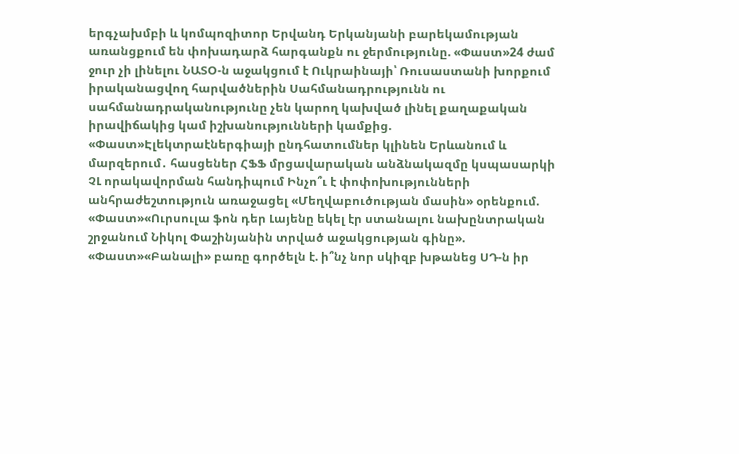երգչախմբի և կոմպոզիտոր Երվանդ Երկանյանի բարեկամության առանցքում են փոխադարձ հարգանքն ու ջերմությունը. «Փաստ»24 ժամ ջուր չի լինելու ՆԱՏՕ-ն աջակցում է Ուկրաինայի՝ Ռուսաստանի խորքում իրականացվող հարվածներին Սահմանադրությունն ու սահմանադրականությունը չեն կարող կախված լինել քաղաքական իրավիճակից կամ իշխանությունների կամքից. «Փաստ»Էլեկտրաէներգիայի ընդհատումներ կլինեն Երևանում և մարզերում․ հասցեներ ՀՖՖ մրցավարական անձնակազմը կսպասարկի ՉԼ որակավորման հանդիպում Ինչո՞ւ է փոփոխությունների անհրաժեշտություն առաջացել «Մեղվաբուծության մասին» օրենքում. «Փաստ»«Ուրսուլա ֆոն դեր Լայենը եկել էր ստանալու նախընտրական շրջանում Նիկոլ Փաշինյանին տրված աջակցության գինը». «Փաստ»«Բանալի» բառը գործելն է. ի՞նչ նոր սկիզբ խթանեց ՍԴ-ն իր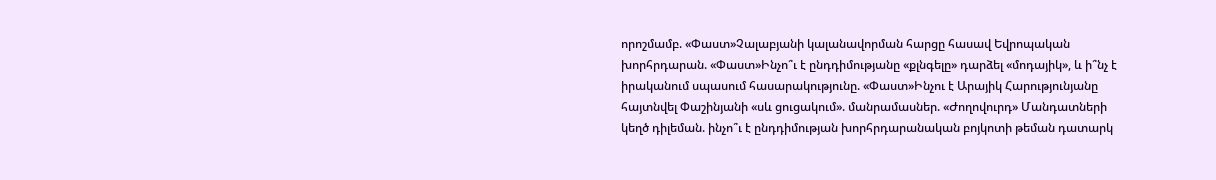որոշմամբ. «Փաստ»Չալաբյանի կալանավորման հարցը հասավ Եվրոպական խորհրդարան. «Փաստ»Ինչո՞ւ է ընդդիմությանը «քլնգելը» դարձել «մոդայիկ», և ի՞նչ է իրականում սպասում հասարակությունը. «Փաստ»Ինչու է Արայիկ Հարությունյանը հայտնվել Փաշինյանի «սև ցուցակում». մանրամասներ. «Ժողովուրդ» Մանդատների կեղծ դիլեման. ինչո՞ւ է ընդդիմության խորհրդարանական բոյկոտի թեման դատարկ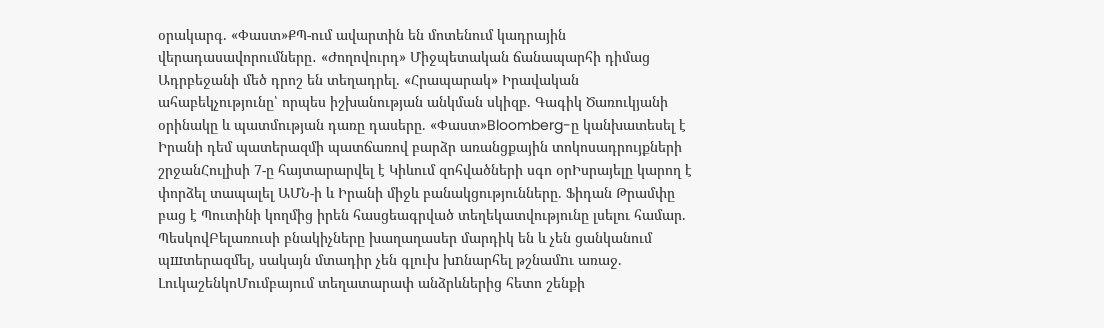օրակարգ. «Փաստ»ՔՊ-ում ավարտին են մոտենում կադրային վերադասավորումները․ «Ժողովուրդ» Միջպետական ճանապարհի դիմաց Ադրբեջանի մեծ դրոշ են տեղադրել. «Հրապարակ» Իրավական ահաբեկչությունը՝ որպես իշխանության անկման սկիզբ. Գագիկ Ծառուկյանի օրինակը և պատմության դառը դասերը. «Փաստ»Bloomberg-ը կանխատեսել է Իրանի դեմ պատերազմի պատճառով բարձր առանցքային տոկոսադրույքների շրջանՀուլիսի 7-ը հայտարարվել է Կիևում զոհվածների սգո օրԻսրայելը կարող է փորձել տապալել ԱՄՆ-ի և Իրանի միջև բանակցությունները. Ֆիդան Թրամփը բաց է Պուտինի կողմից իրեն հասցեագրված տեղեկատվությունը լսելու համար. ՊեսկովԲելառուսի բնակիչները խաղաղասեր մարդիկ են և չեն ցանկանում պшտերազմել, սակայն մտադիր չեն գլուխ խnնարհել թշնամnւ առաջ. ԼուկաշենկոՄումբայում տեղատարափ անձրևներից հետո շենքի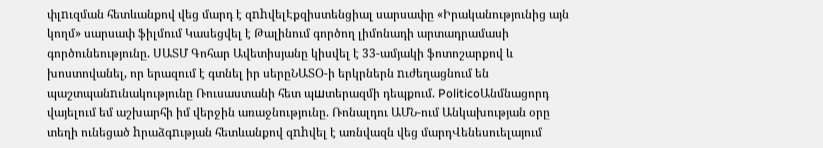փլnւզման հետևանքով վեց մարդ է զnhվելԷքզիստենցիալ սարսափը «Իրականությունից այն կողմ» սարսափ ֆիլմում Կասեցվել է Թալինում գործող լիմոնադի արտադրամասի գործունեությունը. ՍԱՏՄ Գոհար Ավետիսյանը կիսվել է 33-ամյակի ֆոտոշարքով և խոստովանել, որ երազում է գտնել իր սերըՆԱՏՕ-ի երկրներն nւժեղացնում են պաշտպանnւնակությունը Ռուսաստանի հետ պшտերազմի դեպքում. PoliticoԱնմնացորդ վայելում եմ աշխարհի իմ վերջին առաջնությունը. Ռոնալդու ԱՄՆ-ում Անկախության օրը տեղի ունեցած hրաձգnւթյան հետևանքով զnhվել է առնվազն վեց մարդՎենեսուելայում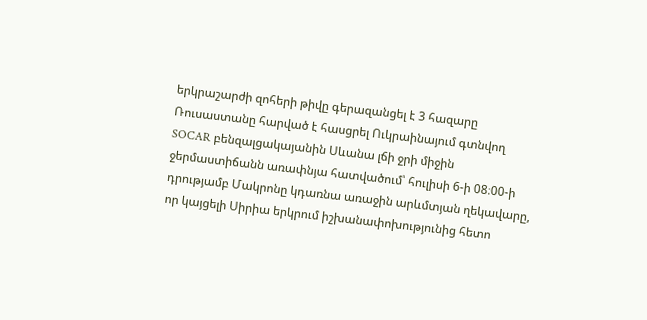երկրաշարժի զոհերի թիվը գերազանցել է 3 հազարը Ռուսաստանը հարված է հասցրել Ուկրաինայում գտնվող SOCAR բենզալցակայանին Սևանա լճի ջրի միջին ջերմաստիճանն առափնյա հատվածում՝ հուլիսի 6-ի 08։00-ի դրությամբ Մակրոնը կդառնա առաջին արևմտյան ղեկավարը, որ կայցելի Սիրիա երկրում իշխանափոխությունից հետո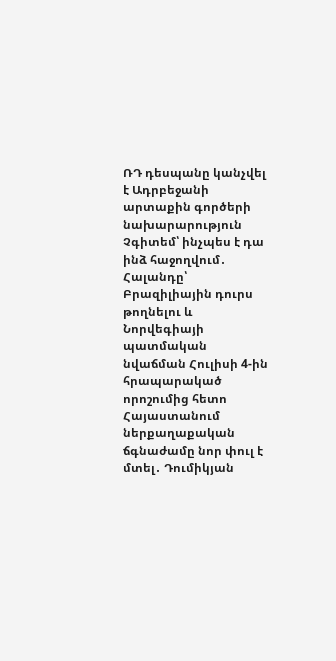ՌԴ դեսպանը կանչվել է Ադրբեջանի արտաքին գործերի նախարարություն Չգիտեմ՝ ինչպես է դա ինձ հաջողվում․ Հալանդը՝ Բրազիլիային դուրս թողնելու և Նորվեգիայի պատմական նվաճման Հուլիսի 4-ին հրապարակած որոշումից հետո Հայաստանում ներքաղաքական ճգնաժամը նոր փուլ է մտել․ Դումիկյան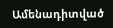Ամենադիտված